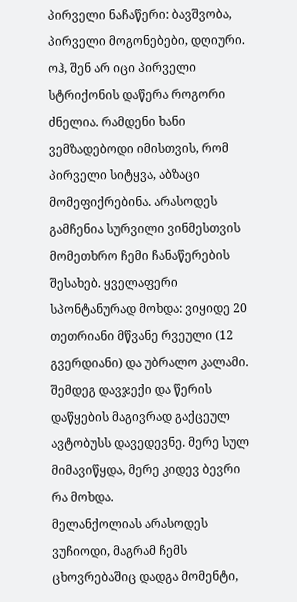პირველი ნაჩაწერი: ბავშვობა, პირველი მოგონებები, დღიური.
ოჰ, შენ არ იცი პირველი სტრიქონის დაწერა როგორი ძნელია. რამდენი ხანი ვემზადებოდი იმისთვის, რომ პირველი სიტყვა, აბზაცი მომეფიქრებინა. არასოდეს გამჩენია სურვილი ვინმესთვის მომეთხრო ჩემი ჩანაწერების შესახებ. ყველაფერი სპონტანურად მოხდა: ვიყიდე 20 თეთრიანი მწვანე რვეული (12 გვერდიანი) და უბრალო კალამი. შემდეგ დავჯექი და წერის დაწყების მაგივრად გაქცეულ ავტობუსს დავედევნე. მერე სულ მიმავიწყდა, მერე კიდევ ბევრი რა მოხდა.
მელანქოლიას არასოდეს ვუჩიოდი, მაგრამ ჩემს ცხოვრებაშიც დადგა მომენტი,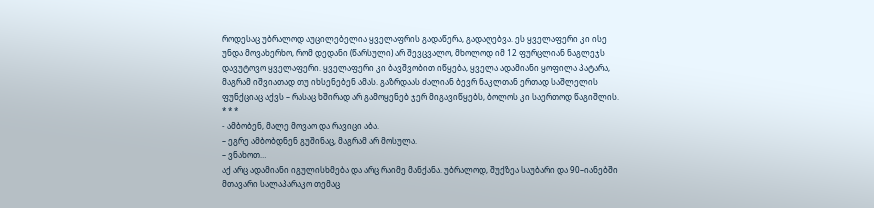როდესაც უბრალოდ აუცილებელია ყველაფრის გადაწერა, გადაღებვა. ეს ყველაფერი კი ისე უნდა მოვახერხო, რომ დედანი (წარსული) არ შევცვალო, მხოლოდ იმ 12 ფურცლიან ნაგლეჯს დავუტოვო ყველაფერი. ყველაფერი კი ბავშვობით იწყება, ყველა ადამიანი ყოფილა პატარა, მაგრამ იშვიათად თუ იხსენებენ ამას. გაზრდაას ძალიან ბევრ ნაკლთან ერთად საშლელის ფუნქციაც აქვს – რასაც ხშირად არ გამოყენებ ჯერ მიგავიწყებს, ბოლოს კი საერთოდ წაგიშლის.
* * *
- ამბობენ, მალე მოვაო და რავიცი აბა.
– ეგრე ამბობდნენ გუშინაც, მაგრამ არ მოსულა.
– ვნახოთ…
აქ არც ადამიანი იგულისხმება და არც რაიმე მანქანა. უბრალოდ, შუქზეა საუბარი და 90–იანებში მთავარი სალაპარაკო თემაც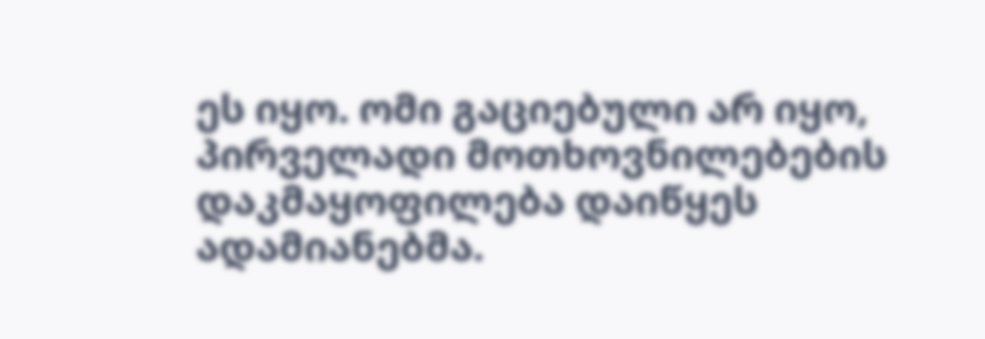ეს იყო. ომი გაციებული არ იყო, პირველადი მოთხოვნილებების დაკმაყოფილება დაიწყეს ადამიანებმა.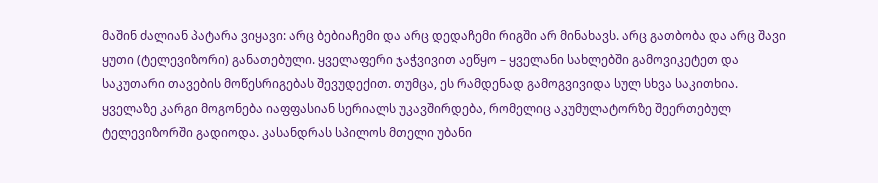მაშინ ძალიან პატარა ვიყავი: არც ბებიაჩემი და არც დედაჩემი რიგში არ მინახავს. არც გათბობა და არც შავი ყუთი (ტელევიზორი) განათებული. ყველაფერი ჯაჭვივით აეწყო – ყველანი სახლებში გამოვიკეტეთ და საკუთარი თავების მოწესრიგებას შევუდექით. თუმცა, ეს რამდენად გამოგვივიდა სულ სხვა საკითხია.
ყველაზე კარგი მოგონება იაფფასიან სერიალს უკავშირდება, რომელიც აკუმულატორზე შეერთებულ ტელევიზორში გადიოდა. კასანდრას სპილოს მთელი უბანი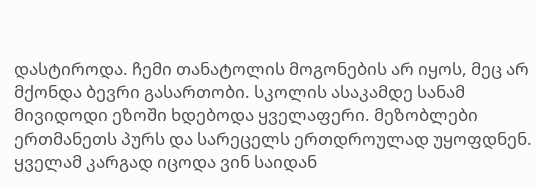დასტიროდა. ჩემი თანატოლის მოგონების არ იყოს, მეც არ მქონდა ბევრი გასართობი. სკოლის ასაკამდე სანამ მივიდოდი ეზოში ხდებოდა ყველაფერი. მეზობლები ერთმანეთს პურს და სარეცელს ერთდროულად უყოფდნენ. ყველამ კარგად იცოდა ვინ საიდან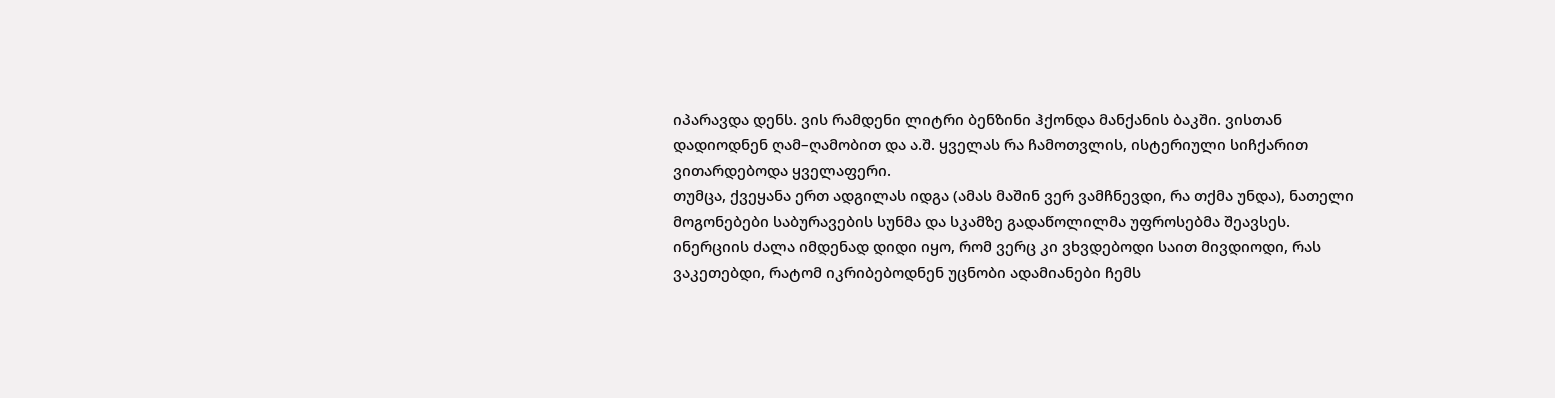იპარავდა დენს. ვის რამდენი ლიტრი ბენზინი ჰქონდა მანქანის ბაკში. ვისთან დადიოდნენ ღამ–ღამობით და ა.შ. ყველას რა ჩამოთვლის, ისტერიული სიჩქარით ვითარდებოდა ყველაფერი.
თუმცა, ქვეყანა ერთ ადგილას იდგა (ამას მაშინ ვერ ვამჩნევდი, რა თქმა უნდა), ნათელი მოგონებები საბურავების სუნმა და სკამზე გადაწოლილმა უფროსებმა შეავსეს. ინერციის ძალა იმდენად დიდი იყო, რომ ვერც კი ვხვდებოდი საით მივდიოდი, რას ვაკეთებდი, რატომ იკრიბებოდნენ უცნობი ადამიანები ჩემს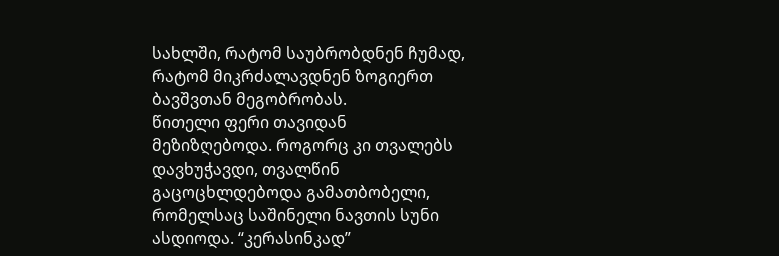სახლში, რატომ საუბრობდნენ ჩუმად, რატომ მიკრძალავდნენ ზოგიერთ ბავშვთან მეგობრობას.
წითელი ფერი თავიდან მეზიზღებოდა. როგორც კი თვალებს დავხუჭავდი, თვალწინ გაცოცხლდებოდა გამათბობელი, რომელსაც საშინელი ნავთის სუნი ასდიოდა. “კერასინკად”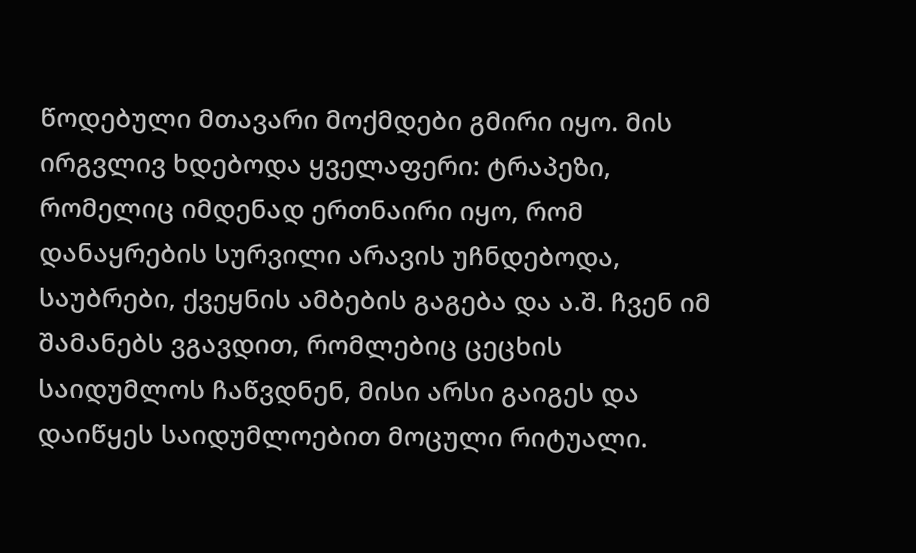წოდებული მთავარი მოქმდები გმირი იყო. მის ირგვლივ ხდებოდა ყველაფერი: ტრაპეზი, რომელიც იმდენად ერთნაირი იყო, რომ დანაყრების სურვილი არავის უჩნდებოდა, საუბრები, ქვეყნის ამბების გაგება და ა.შ. ჩვენ იმ შამანებს ვგავდით, რომლებიც ცეცხის საიდუმლოს ჩაწვდნენ, მისი არსი გაიგეს და დაიწყეს საიდუმლოებით მოცული რიტუალი.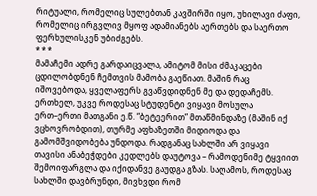რიტუალი, რომელიც სულებთან კავშირში იყო, უხილავი ძაფი, რომელიც ირგვლივ მყოფ ადამიანებს აერთებს და საერთო ფერხულისკენ უბიძგებს.
* * *
მამაჩემი ადრე გარდაიცვალა, ამიტომ მისი ძმაკაცები ცდილობდნენ ჩემთვის მამობა გაეწიათ. მაშინ რაც იშოვებოდა, ყველაფერს გვაწვდიდნენ მე და დედაჩემს. ერთხელ, უკვე როდესაც სტუდენტი ვიყავი მოსულა ერთ–ერთი მათგანი ე.წ. “ბეტეერით” მთაწმინდაზე (მაშინ იქ ვცხოვრობდით), თურმე აფხაზეთში მიდიოდა და გამომშვიდობება უნდოდა. რადგანაც სახლში არ ვიყავი თავისი ანაბეჭდები კედლებს დაუტოვა – რამოდენიმე ტყვიით შემოიფარგლა და იქიდანვე გაუდგა გზას. საღამოს, როდესაც სახლში დავბრუნდი, მივხვდი რომ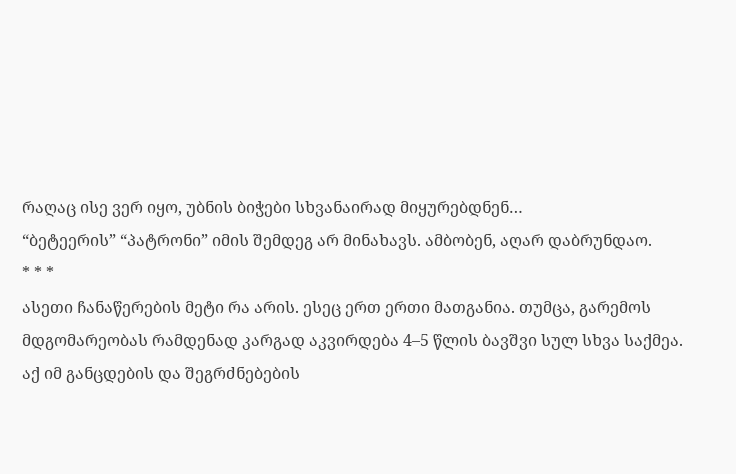რაღაც ისე ვერ იყო, უბნის ბიჭები სხვანაირად მიყურებდნენ…
“ბეტეერის” “პატრონი” იმის შემდეგ არ მინახავს. ამბობენ, აღარ დაბრუნდაო.
* * *
ასეთი ჩანაწერების მეტი რა არის. ესეც ერთ ერთი მათგანია. თუმცა, გარემოს მდგომარეობას რამდენად კარგად აკვირდება 4–5 წლის ბავშვი სულ სხვა საქმეა. აქ იმ განცდების და შეგრძნებების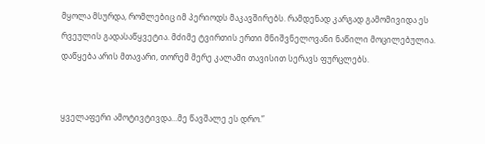მყოლა მსურდა, რომლებიც იმ პერიოდს მაკავშირებს. რამდენად კარგად გამომივიდა ეს რვეულის გადასაწყვეტია. მძიმე ტვირთის ერთი მნიშვნელოვანი ნაწილი მოცილებულია.
დაწყება არის მთავარი, თორემ მერე კალამი თავისით სერავს ფურცლებს.


ყველაფერი ამოტივტივდა…მე წავშალე ეს დრო.”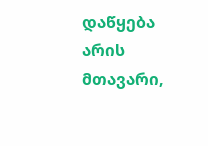დაწყება არის მთავარი,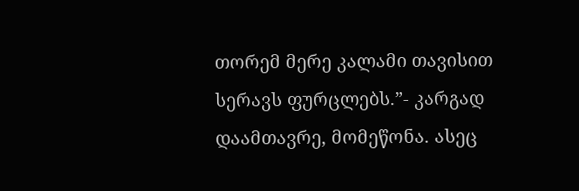თორემ მერე კალამი თავისით სერავს ფურცლებს.”- კარგად დაამთავრე, მომეწონა. ასეც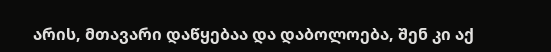არის, მთავარი დაწყებაა და დაბოლოება, შენ კი აქ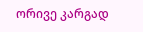ორივე კარგად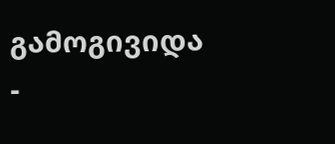გამოგივიდა
-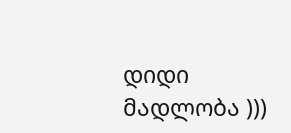დიდი მადლობა )))